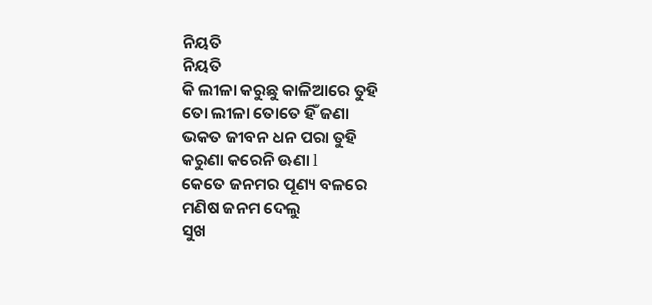ନିୟତି
ନିୟତି
କି ଲୀଳା କରୁଛୁ କାଳିଆରେ ତୁହି
ତୋ ଲୀଳା ତୋତେ ହିଁ ଜଣା
ଭକତ ଜୀବନ ଧନ ପରା ତୁହି
କରୁଣା କରେନି ଊଣା l
କେତେ ଜନମର ପୂଣ୍ୟ ବଳରେ
ମଣିଷ ଜନମ ଦେଲୁ
ସୁଖ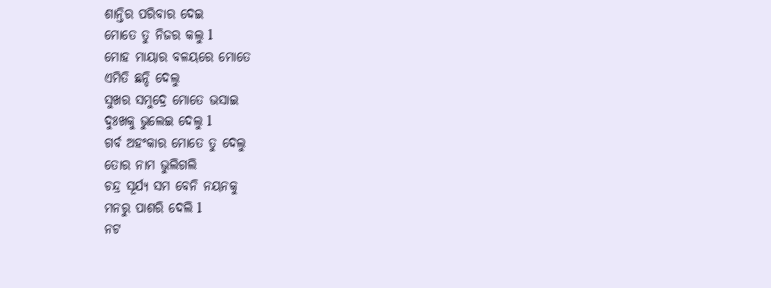ଶାନ୍ତିର ପରିବାର ଦେଇ
ମୋତେ ତୁ ନିଜର କଲୁ l
ମୋହ ମାୟାର ବଳୟରେ ମୋତେ
ଏମିତି ଛନ୍ଦି ଦେଲୁ
ସୁଖର ସମୁଦ୍ରେ ମୋତେ ଭସାଇ
ଦୁଃଖକୁ ଭୁଲେଇ ଦେଲୁ l
ଗର୍ବ ଅହଂକାର ମୋତେ ତୁ ଦେଲୁ
ତୋର ନାମ ଭୁଲିଗଲି
ଚନ୍ଦ୍ର ସୂର୍ଯ୍ୟ ସମ ବେନି ନୟନକୁ
ମନରୁ ପାଶରି ଦେଲି l
ନଟ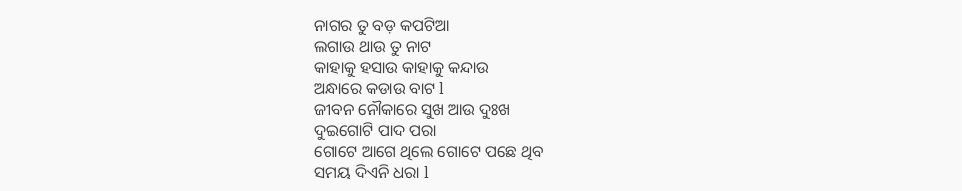ନାଗର ତୁ ବଡ଼ କପଟିଆ
ଲଗାଉ ଥାଉ ତୁ ନାଟ
କାହାକୁ ହସାଉ କାହାକୁ କନ୍ଦାଉ
ଅନ୍ଧାରେ କଡାଉ ବାଟ l
ଜୀବନ ନୌକାରେ ସୁଖ ଆଉ ଦୁଃଖ
ଦୁଇଗୋଟି ପାଦ ପରା
ଗୋଟେ ଆଗେ ଥିଲେ ଗୋଟେ ପଛେ ଥିବ
ସମୟ ଦିଏନି ଧରା l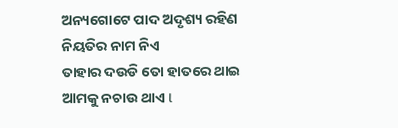ଅନ୍ୟଗୋଟେ ପାଦ ଅଦୃଶ୍ୟ ରହିଣ
ନିୟତିର ନାମ ନିଏ
ତାହାର ଦଉଡି ତୋ ହାତରେ ଥାଇ
ଆମକୁ ନଚାଉ ଥାଏ l